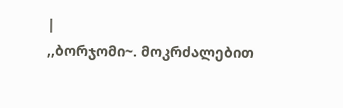|
,,ბორჯომი~. მოკრძალებით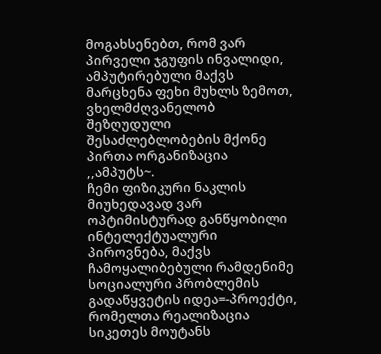მოგახსენებთ, რომ ვარ პირველი ჯგუფის ინვალიდი, ამპუტირებული მაქვს მარცხენა ფეხი მუხლს ზემოთ, ვხელმძღვანელობ შეზღუდული შესაძლებლობების მქონე პირთა ორგანიზაცია ,,ამპუტს~.
ჩემი ფიზიკური ნაკლის მიუხედავად ვარ ოპტიმისტურად განწყობილი ინტელექტუალური პიროვნება, მაქვს ჩამოყალიბებული რამდენიმე სოციალური პრობლემის გადაწყვეტის იდეა=-პროექტი, რომელთა რეალიზაცია სიკეთეს მოუტანს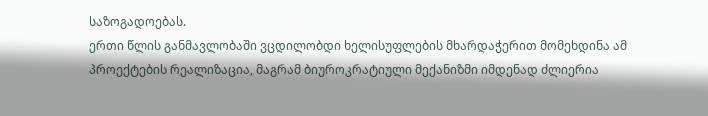საზოგადოებას.
ერთი წლის განმავლობაში ვცდილობდი ხელისუფლების მხარდაჭერით მომეხდინა ამ პროექტების რეალიზაცია, მაგრამ ბიუროკრატიული მექანიზმი იმდენად ძლიერია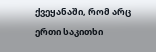ქვეყანაში, რომ არც ერთი საკითხი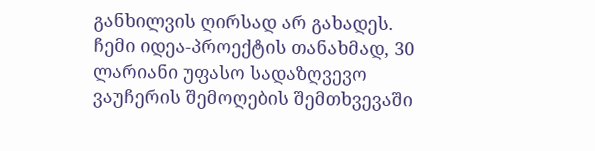განხილვის ღირსად არ გახადეს.
ჩემი იდეა-პროექტის თანახმად, 30 ლარიანი უფასო სადაზღვევო ვაუჩერის შემოღების შემთხვევაში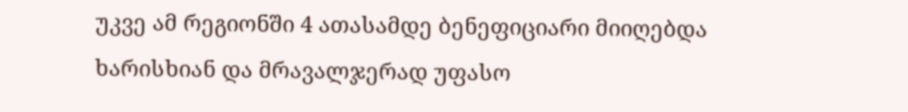უკვე ამ რეგიონში 4 ათასამდე ბენეფიციარი მიიღებდა ხარისხიან და მრავალჯერად უფასო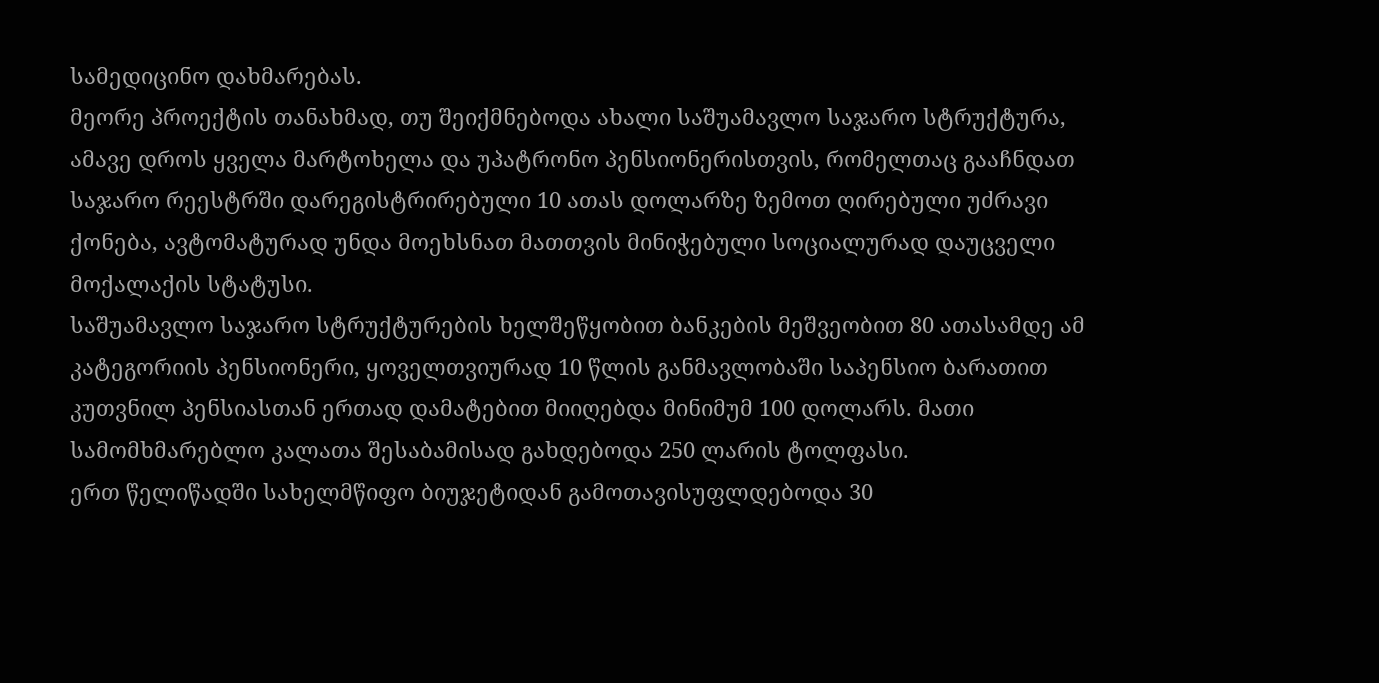სამედიცინო დახმარებას.
მეორე პროექტის თანახმად, თუ შეიქმნებოდა ახალი საშუამავლო საჯარო სტრუქტურა, ამავე დროს ყველა მარტოხელა და უპატრონო პენსიონერისთვის, რომელთაც გააჩნდათ საჯარო რეესტრში დარეგისტრირებული 10 ათას დოლარზე ზემოთ ღირებული უძრავი ქონება, ავტომატურად უნდა მოეხსნათ მათთვის მინიჭებული სოციალურად დაუცველი მოქალაქის სტატუსი.
საშუამავლო საჯარო სტრუქტურების ხელშეწყობით ბანკების მეშვეობით 80 ათასამდე ამ კატეგორიის პენსიონერი, ყოველთვიურად 10 წლის განმავლობაში საპენსიო ბარათით კუთვნილ პენსიასთან ერთად დამატებით მიიღებდა მინიმუმ 100 დოლარს. მათი სამომხმარებლო კალათა შესაბამისად გახდებოდა 250 ლარის ტოლფასი.
ერთ წელიწადში სახელმწიფო ბიუჯეტიდან გამოთავისუფლდებოდა 30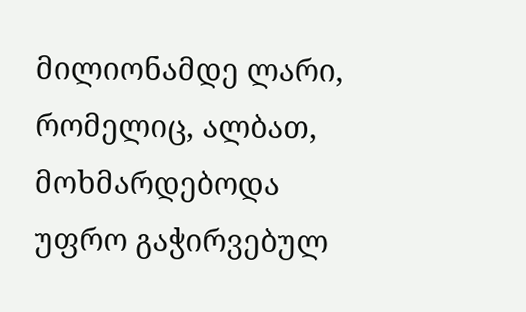მილიონამდე ლარი, რომელიც, ალბათ, მოხმარდებოდა უფრო გაჭირვებულ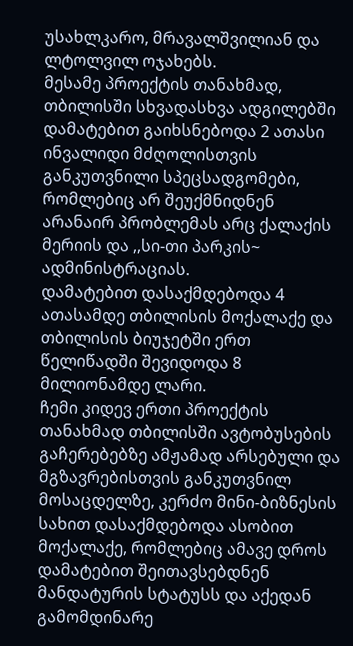უსახლკარო, მრავალშვილიან და ლტოლვილ ოჯახებს.
მესამე პროექტის თანახმად, თბილისში სხვადასხვა ადგილებში დამატებით გაიხსნებოდა 2 ათასი ინვალიდი მძღოლისთვის განკუთვნილი სპეცსადგომები, რომლებიც არ შეუქმნიდნენ არანაირ პრობლემას არც ქალაქის მერიის და ,,სი-თი პარკის~ ადმინისტრაციას.
დამატებით დასაქმდებოდა 4 ათასამდე თბილისის მოქალაქე და თბილისის ბიუჯეტში ერთ წელიწადში შევიდოდა 8 მილიონამდე ლარი.
ჩემი კიდევ ერთი პროექტის თანახმად თბილისში ავტობუსების გაჩერებებზე ამჟამად არსებული და მგზავრებისთვის განკუთვნილ მოსაცდელზე, კერძო მინი-ბიზნესის სახით დასაქმდებოდა ასობით მოქალაქე, რომლებიც ამავე დროს დამატებით შეითავსებდნენ მანდატურის სტატუსს და აქედან გამომდინარე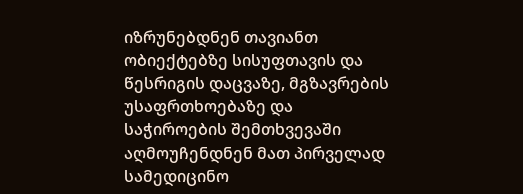იზრუნებდნენ თავიანთ ობიექტებზე სისუფთავის და წესრიგის დაცვაზე, მგზავრების უსაფრთხოებაზე და საჭიროების შემთხვევაში აღმოუჩენდნენ მათ პირველად სამედიცინო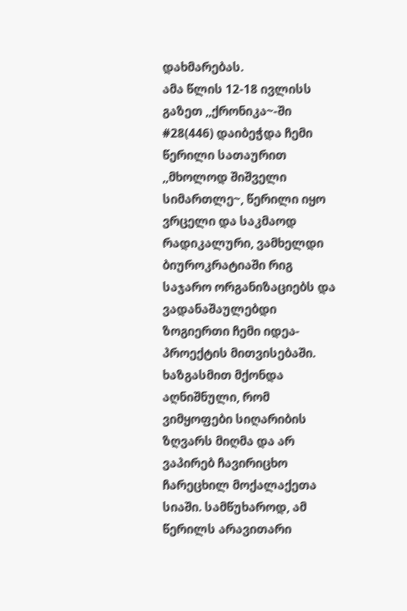დახმარებას.
ამა წლის 12-18 ივლისს გაზეთ ,,ქრონიკა~-ში #28(446) დაიბეჭდა ჩემი წერილი სათაურით ,,მხოლოდ შიშველი სიმართლე~, წერილი იყო ვრცელი და საკმაოდ რადიკალური, ვამხელდი ბიუროკრატიაში რიგ საჯარო ორგანიზაციებს და ვადანაშაულებდი ზოგიერთი ჩემი იდეა-პროექტის მითვისებაში. ხაზგასმით მქონდა აღნიშნული, რომ ვიმყოფები სიღარიბის ზღვარს მიღმა და არ ვაპირებ ჩავირიცხო ჩარეცხილ მოქალაქეთა სიაში. სამწუხაროდ, ამ წერილს არავითარი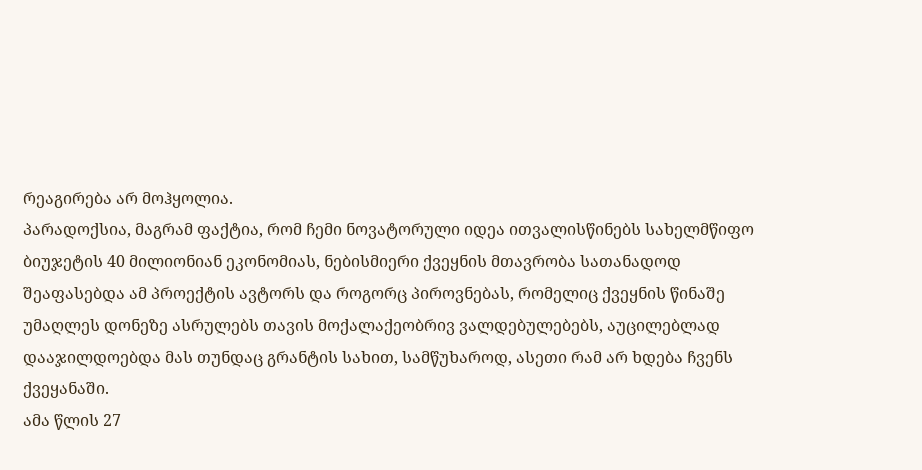რეაგირება არ მოჰყოლია.
პარადოქსია, მაგრამ ფაქტია, რომ ჩემი ნოვატორული იდეა ითვალისწინებს სახელმწიფო ბიუჯეტის 40 მილიონიან ეკონომიას, ნებისმიერი ქვეყნის მთავრობა სათანადოდ შეაფასებდა ამ პროექტის ავტორს და როგორც პიროვნებას, რომელიც ქვეყნის წინაშე უმაღლეს დონეზე ასრულებს თავის მოქალაქეობრივ ვალდებულებებს, აუცილებლად დააჯილდოებდა მას თუნდაც გრანტის სახით, სამწუხაროდ, ასეთი რამ არ ხდება ჩვენს ქვეყანაში.
ამა წლის 27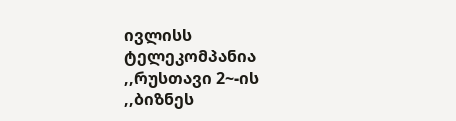ივლისს ტელეკომპანია ,,რუსთავი 2~-ის ,,ბიზნეს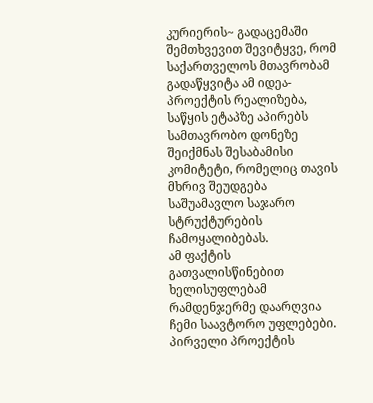კურიერის~ გადაცემაში შემთხვევით შევიტყვე, რომ საქართველოს მთავრობამ გადაწყვიტა ამ იდეა-პროექტის რეალიზება, საწყის ეტაპზე აპირებს სამთავრობო დონეზე შეიქმნას შესაბამისი კომიტეტი, რომელიც თავის მხრივ შეუდგება საშუამავლო საჯარო სტრუქტურების ჩამოყალიბებას.
ამ ფაქტის გათვალისწინებით ხელისუფლებამ რამდენჯერმე დაარღვია ჩემი საავტორო უფლებები. პირველი პროექტის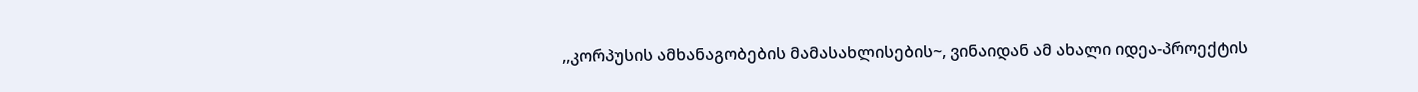,,კორპუსის ამხანაგობების მამასახლისების~, ვინაიდან ამ ახალი იდეა-პროექტის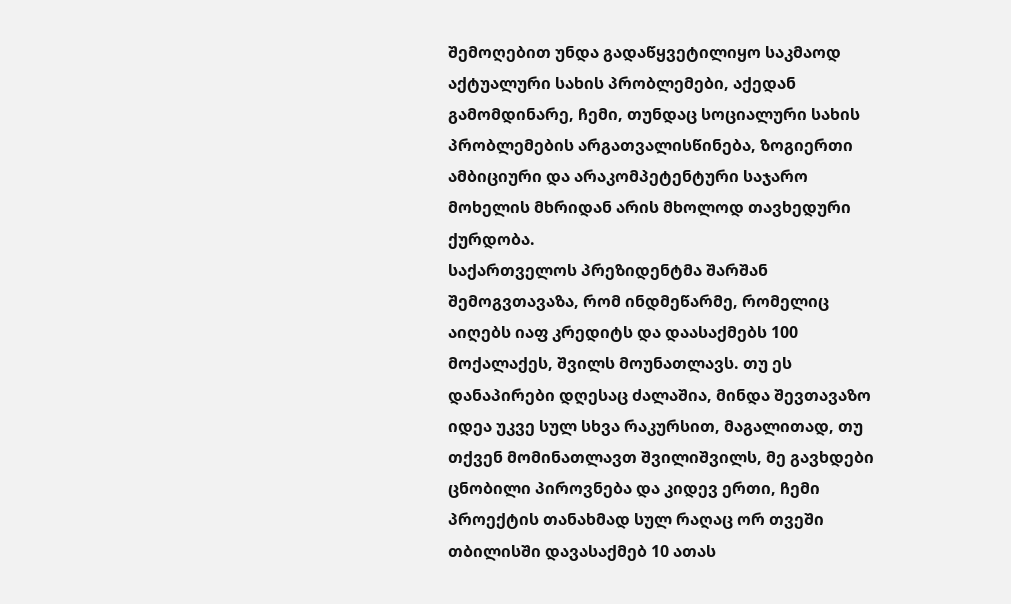შემოღებით უნდა გადაწყვეტილიყო საკმაოდ აქტუალური სახის პრობლემები, აქედან გამომდინარე, ჩემი, თუნდაც სოციალური სახის პრობლემების არგათვალისწინება, ზოგიერთი ამბიციური და არაკომპეტენტური საჯარო მოხელის მხრიდან არის მხოლოდ თავხედური ქურდობა.
საქართველოს პრეზიდენტმა შარშან შემოგვთავაზა, რომ ინდმეწარმე, რომელიც აიღებს იაფ კრედიტს და დაასაქმებს 100 მოქალაქეს, შვილს მოუნათლავს. თუ ეს დანაპირები დღესაც ძალაშია, მინდა შევთავაზო იდეა უკვე სულ სხვა რაკურსით, მაგალითად, თუ თქვენ მომინათლავთ შვილიშვილს, მე გავხდები ცნობილი პიროვნება და კიდევ ერთი, ჩემი პროექტის თანახმად სულ რაღაც ორ თვეში თბილისში დავასაქმებ 10 ათას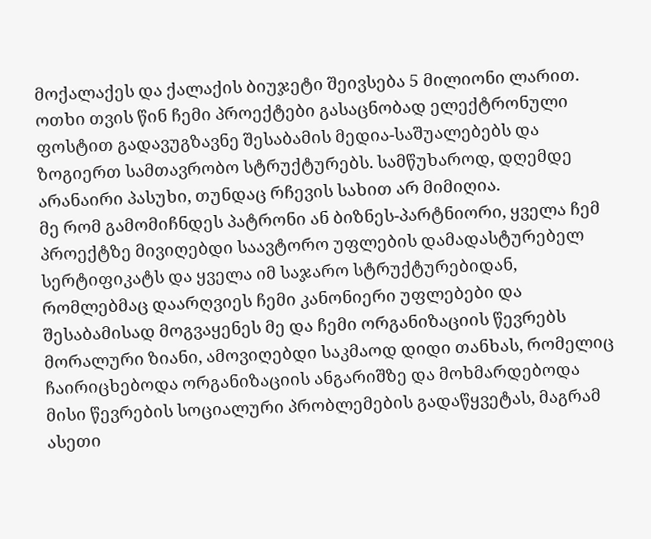მოქალაქეს და ქალაქის ბიუჯეტი შეივსება 5 მილიონი ლარით.
ოთხი თვის წინ ჩემი პროექტები გასაცნობად ელექტრონული ფოსტით გადავუგზავნე შესაბამის მედია-საშუალებებს და ზოგიერთ სამთავრობო სტრუქტურებს. სამწუხაროდ, დღემდე არანაირი პასუხი, თუნდაც რჩევის სახით არ მიმიღია.
მე რომ გამომიჩნდეს პატრონი ან ბიზნეს-პარტნიორი, ყველა ჩემ პროექტზე მივიღებდი საავტორო უფლების დამადასტურებელ სერტიფიკატს და ყველა იმ საჯარო სტრუქტურებიდან, რომლებმაც დაარღვიეს ჩემი კანონიერი უფლებები და შესაბამისად მოგვაყენეს მე და ჩემი ორგანიზაციის წევრებს მორალური ზიანი, ამოვიღებდი საკმაოდ დიდი თანხას, რომელიც ჩაირიცხებოდა ორგანიზაციის ანგარიშზე და მოხმარდებოდა მისი წევრების სოციალური პრობლემების გადაწყვეტას, მაგრამ ასეთი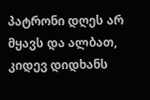პატრონი დღეს არ მყავს და ალბათ, კიდევ დიდხანს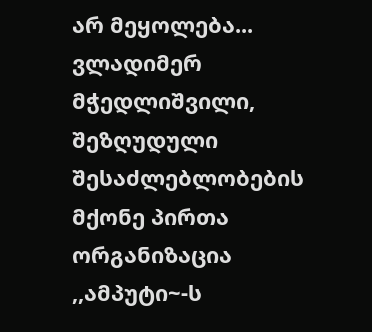არ მეყოლება...
ვლადიმერ მჭედლიშვილი, შეზღუდული შესაძლებლობების მქონე პირთა ორგანიზაცია ,,ამპუტი~-ს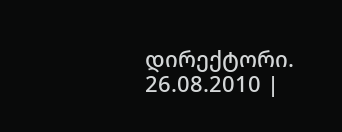დირექტორი.
26.08.2010 |